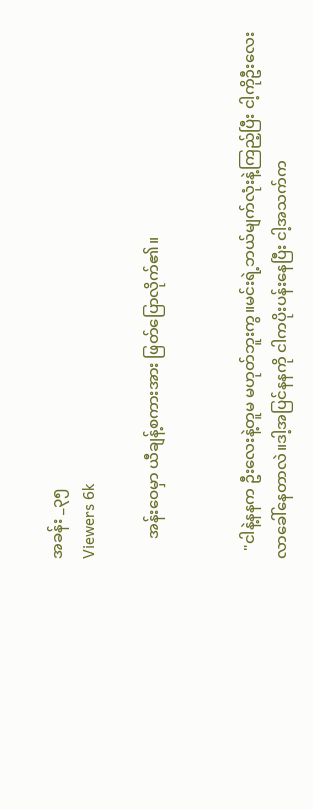အခန်း _၃၅
Viewers 6k

     အန်းဝေမှာ ယီချန့်စကားအား ဖြတ်ပြောလိုက်၏။


  "ငါနဲ့နနက ဦးလေးနဲ့တူမ မဟုတ်ဘူးကွ။မင်းရဲ့ဘယ်မျက်လုံးနဲ့ကြည့်ပြီး ငါ့ကိုဦးလေးလာခေါ်နေတာလဲ။ဒါ့အပြင်နနကို ငါကပိုးပန်းနေပြီး ငါ့အသက်က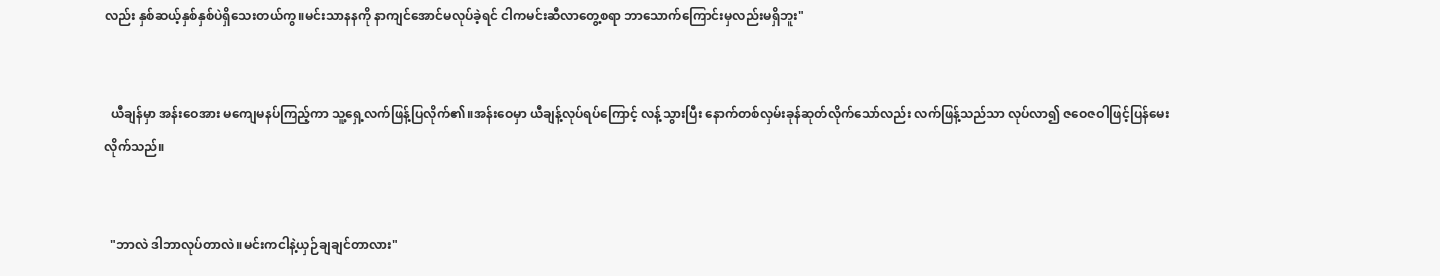လည်း နှစ်ဆယ့်နှစ်နှစ်ပဲရှိသေးတယ်ကွ။မင်းသာနနကို နာကျင်အောင်မလုပ်ခဲ့ရင် ငါကမင်းဆီလာတွေ့စရာ ဘာသောက်ကြောင်းမှလည်းမရှိဘူး"


  ယီချန်မှာ အန်းဝေအား မကျေမနပ်ကြည့်ကာ သူ့ရှေ့လက်ဖြန့်ပြလိုက်၏။အန်းဝေမှာ ယီချန့်လုပ်ရပ်ကြောင့် လန့်သွားပြီး နောက်တစ်လှမ်းခုန်ဆုတ်လိုက်သော်လည်း လက်ဖြန့်သည်သာ လုပ်လာ၍ ဇဝေဇဝါဖြင့်ပြန်မေးလိုက်သည်။


  "ဘာလဲ ဒါဘာလုပ်တာလဲ။မင်းကငါနဲ့ယှဉ်ချချင်တာလား"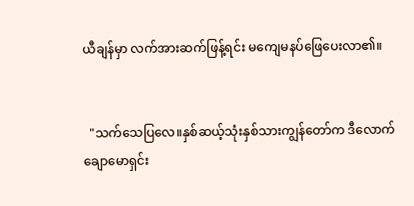ယီချန်မှာ လက်အားဆက်ဖြန့်ရင်း မကျေမနပ်ဖြေပေးလာ၏။


  "သက်သေပြလေ။နှစ်ဆယ့်သုံးနှစ်သားကျွန်တော်က ဒီလောက်ချောမောရှင်း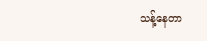သန့်နေတာ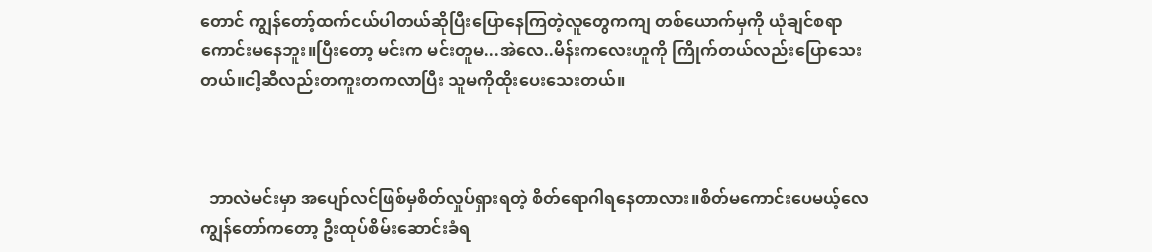တောင် ကျွန်တော့်ထက်ငယ်ပါတယ်ဆိုပြီးပြောနေကြတဲ့လူတွေကကျ တစ်ယောက်မှကို ယုံချင်စရာကောင်းမနေဘူး။ပြီးတော့ မင်းက မင်းတူမ...အဲလေ..မိန်းကလေးဟူကို ကြိုက်တယ်လည်းပြောသေးတယ်။ငါ့ဆီလည်းတကူးတကလာပြီး သူမကိုထိုးပေးသေးတယ်။



  ဘာလဲမင်းမှာ အပျော်လင်ဖြစ်မှစိတ်လှုပ်ရှားရတဲ့ စိတ်ရောဂါရနေတာလား။စိတ်မကောင်းပေမယ့်လေ ကျွန်တော်ကတော့ ဦးထုပ်စိမ်းဆောင်းခံရ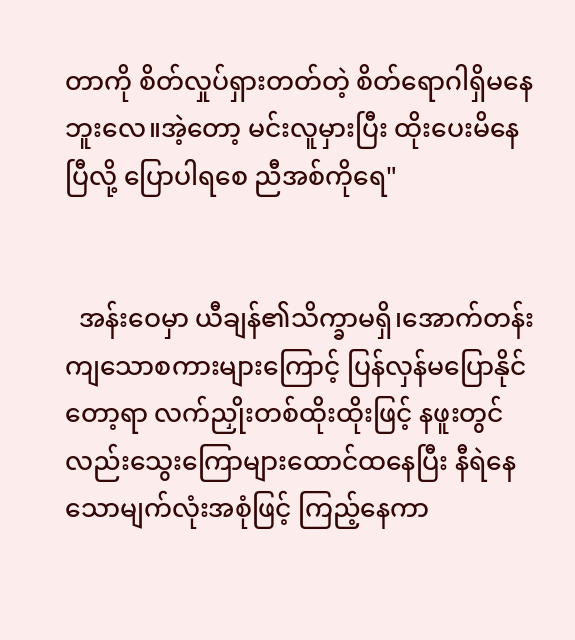တာကို စိတ်လှုပ်ရှားတတ်တဲ့ စိတ်ရောဂါရှိမနေဘူးလေ။အဲ့တော့ မင်းလူမှားပြီး ထိုးပေးမိနေပြီလို့ ပြောပါရစေ ညီအစ်ကိုရေ"


  အန်းဝေမှာ ယီချန်၏သိက္ခာမရှိ၊အောက်တန်းကျသောစကားများကြောင့် ပြန်လှန်မပြောနိုင်တော့ရာ လက်ညှိုးတစ်ထိုးထိုးဖြင့် နဖူးတွင်လည်းသွေးကြောများထောင်ထနေပြီး နီရဲနေသောမျက်လုံးအစုံဖြင့် ကြည့်နေကာ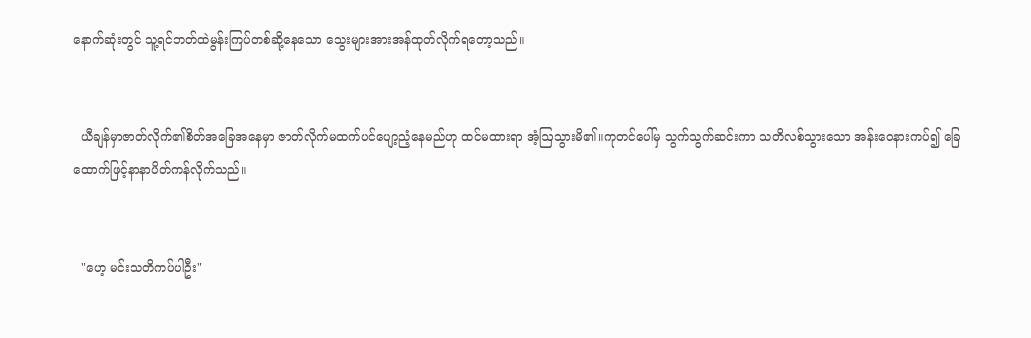နောက်ဆုံးတွင် သူ့ရင်ဘတ်ထဲမွန်းကြပ်တစ်ဆို့နေသော သွေးများအားအန်ထုတ်လိုက်ရတော့သည်။


  ယီချန်မှာဇာတ်လိုက်၏စိတ်အခြေအနေမှာ ဇာတ်လိုက်မထက်ပင်ပျော့ညံ့နေမည်ဟု ထင်မထားရာ အံ့ဩသွားမိ၏။ကုတင်ပေါ်မှ သွက်သွက်ဆင်းကာ သတိလစ်သွားသော အန်းဝေနားကပ်၍ ခြေထောက်ဖြင့်နာနာပိတ်ကန်လိုက်သည်။


  "ဟေ့ မင်းသတိကပ်ပါဦး"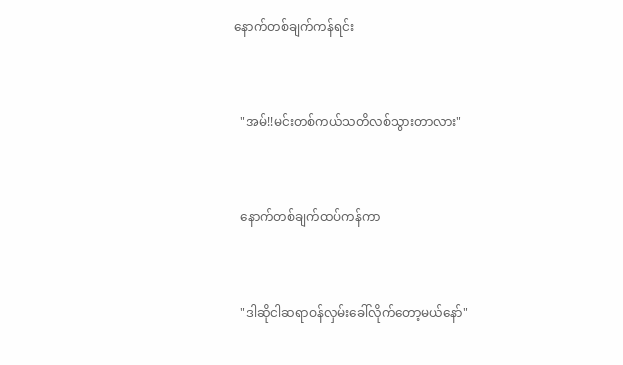နောက်တစ်ချက်ကန်ရင်း


  "အမ်!!မင်းတစ်ကယ်သတိလစ်သွားတာလား"


  နောက်တစ်ချက်ထပ်ကန်ကာ


  "ဒါဆိုငါဆရာဝန်လှမ်းခေါ်လိုက်တော့မယ်နော်"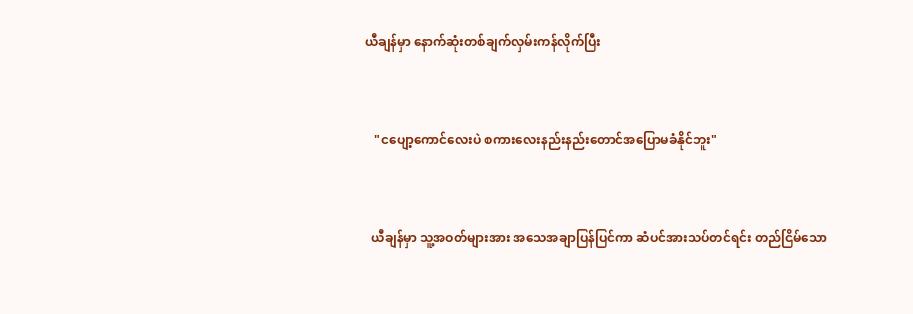ယီချန်မှာ နောက်ဆုံးတစ်ချက်လှမ်းကန်လိုက်ပြီး


   "ငပျော့ကောင်လေးပဲ စကားလေးနည်းနည်းတောင်အပြောမခံနိုင်ဘူး"


  ယီချန်မှာ သူ့အဝတ်များအား အသေအချာပြန်ပြင်ကာ ဆံပင်အားသပ်တင်ရင်း တည်ငြိမ်သော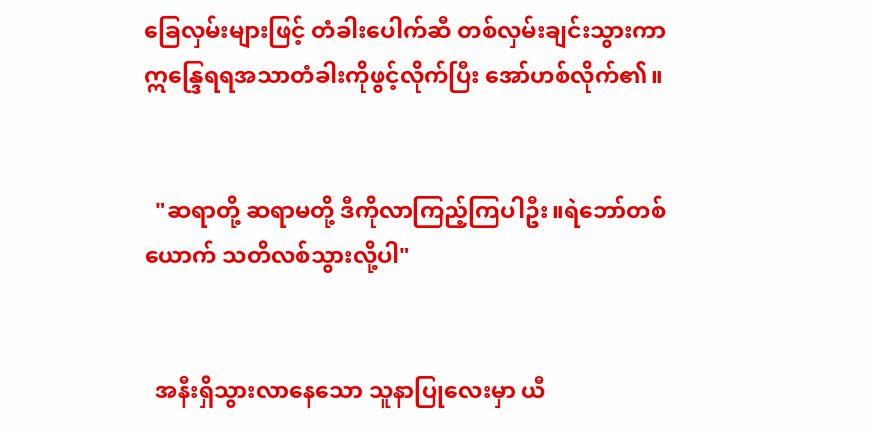ခြေလှမ်းများဖြင့် တံခါးပေါက်ဆီ တစ်လှမ်းချင်းသွားကာ ဣန္ဒြေရရအသာတံခါးကိုဖွင့်လိုက်ပြီး အော်ဟစ်လိုက်၏။


  "ဆရာတို့ ဆရာမတို့ ဒီကိုလာကြည့်ကြပါဦး။ရဲဘော်တစ်ယောက် သတိလစ်သွားလို့ပါ"


  အနီးရှိသွားလာနေသော သူနာပြုလေးမှာ ယီ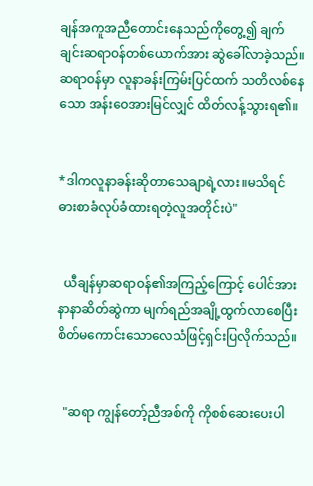ချန်အကူအညီတောင်းနေသည်ကိုတွေ့၍ ချက်ချင်းဆရာဝန်တစ်ယောက်အား ဆွဲခေါ်လာခဲ့သည်။ဆရာဝန်မှာ လူနာခန်းကြမ်းပြင်ထက် သတိလစ်နေသော အန်းဝေအားမြင်လျှင် ထိတ်လန့်သွားရ၏။


*ဒါကလူနာခန်းဆိုတာသေချာရဲ့လား။မသိရင် ဓားစာခံလုပ်ခံထားရတဲ့လူအတိုင်းပဲ"


  ယီချန်မှာဆရာဝန်၏အကြည့်ကြောင့် ပေါင်အားနာနာဆိတ်ဆွဲကာ မျက်ရည်အချို့ထွက်လာစေပြီး စိတ်မကောင်းသောလေသံဖြင့်ရှင်းပြလိုက်သည်။


  "ဆရာ ကျွန်တော့်ညီအစ်ကို ကိုစစ်ဆေးပေးပါ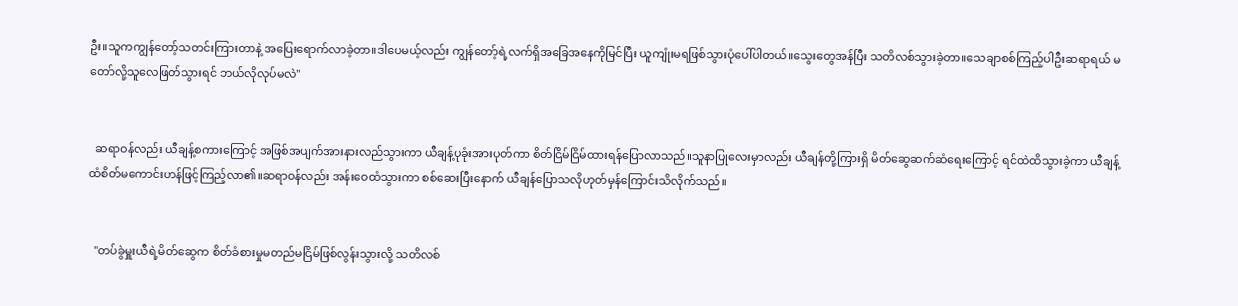ဦး။သူကကျွန်တော့်သတင်းကြားတာနဲ့ အပြေးရောက်လာခဲ့တာ။ဒါပေမယ့်လည်း ကျွန်တော့်ရဲ့လက်ရှိအခြေအနေကိုမြင်ပြီး ယူကျုံးမရဖြစ်သွားပုံပေါ်ပါတယ်။သွေးတွေအန်ပြီး သတိလစ်သွားခဲ့တာ။သေချာစစ်ကြည့်ပါဦးဆရာရယ် မတော်လို့သူလေဖြတ်သွားရင် ဘယ်လိုလုပ်မလဲ"


  ဆရာဝန်လည်း ယီချန့်စကားကြောင့် အဖြစ်အပျက်အားနားလည်သွားကာ ယီချန့်ပုခုံးအားပုတ်ကာ စိတ်ငြိမ်ငြိမ်ထားရန်ပြောလာသည်။သူနာပြုလေးမှာလည်း ယီချန်တို့ကြားရှိ မိတ်ဆွေဆက်ဆံရေးကြောင့် ရင်ထဲထိသွားခဲ့ကာ ယီချန့်ထံစိတ်မကောင်းဟန်ဖြင့်ကြည့်လာ၏။ဆရာဝန်လည်း အန်းဝေထံသွားကာ စစ်ဆေးပြီးနောက် ယီချန်ပြောသလိုဟုတ်မှန်ကြောင်းသိလိုက်သည်။


  "တပ်ခွဲမှူးယီရဲ့မိတ်ဆွေက စိတ်ခံစားမှုမတည်မငြိမ်ဖြစ်လွန်းသွားလို့ သတိလစ်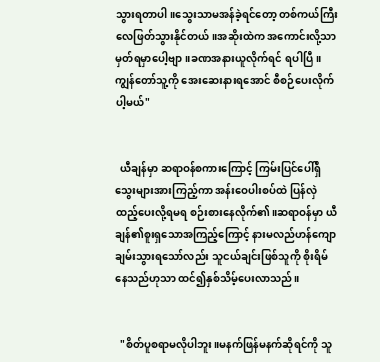သွားရတာပါ။သွေးသာမအန်ခဲ့ရင်တော့ ‌တစ်ကယ်ကြီးလေဖြတ်သွားနိုင်တယ်။အဆိုးထဲက အကောင်းလို့သာမှတ်ရမှာပေါ့ဗျာ။ခဏအနားယူလိုက်ရင် ရပါပြီ။ကျွန်တော်သူ့ကို အေးဆေးနားရအောင် စီစဉ်ပေးလိုက်ပါ့မယ်"


  ယီချန်မှာ ဆရာဝန်စကားကြောင့် ကြမ်းပြင်ပေါ်ရှိသွေးများအားကြည့်ကာ အန်းဝေပါးစပ်ထဲ ပြန်လှဲထည့်ပေးလို့ရမရ စဉ်းစားနေလိုက်၏။ဆရာဝန်မှာ ယီချန်၏စူးရှသောအကြည့်ကြောင့် နားမလည်ဟန်ကျောချမ်းသွားရသော်လည်း သူငယ်ချင်းဖြစ်သူကို စိုးရိမ်နေသည်ဟုသာ ထင်၍နှစ်သိမ့်ပေးလာသည်။


  "စိတ်ပူစရာမလိုပါဘူး။မနက်ဖြန်မနက်ဆိုရင်ကို သူ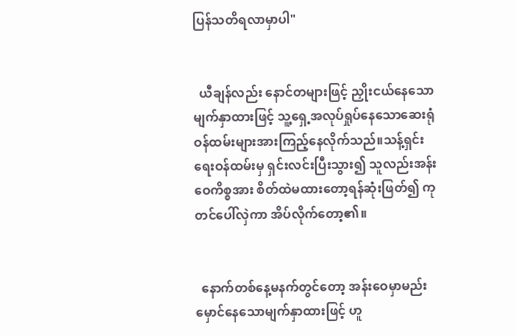ပြန်သတိရလာမှာပါ"


  ယီချန်လည်း နောင်တများဖြင့် ညှိုးငယ်နေသောမျက်နှာထားဖြင့် သူ့ရှေ့အလုပ်ရှုပ်နေသောဆေးရုံဝန်ထမ်းများအားကြည့်နေလိုက်သည်။သန့်ရှင်းရေးဝန်ထမ်းမှ ရှင်းလင်းပြီးသွား၍ သူလည်းအန်းဝေကိစ္စအား စိတ်ထဲမထားတော့ရန်ဆုံးဖြတ်၍ ကုတင်ပေါ်လှဲကာ အိပ်လိုက်တော့၏။


  နောက်တစ်နေ့မနက်တွင်တော့ အန်းဝေမှာမည်းမှောင်နေသောမျက်နှာထားဖြင့် ဟူ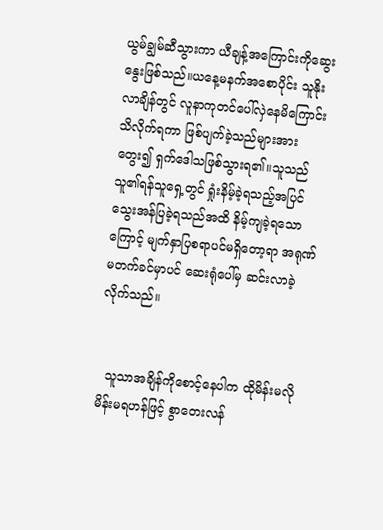ယွမ်ချွမ်ဆီသွားကာ ယီချန့်အကြောင်းကိုဆွေးနွေးဖြစ်သည်။ယနေ့မနက်အစောပိုင်း သူနိုးလာချိန်တွင် လူနာကုတင်ပေါ်လှဲနေမိကြောင်း သိလိုက်ရကာ ဖြစ်ပျက်ခဲ့သည်များအားတွေး၍ ရှက်ဒေါသဖြစ်သွားရ၏။သူသည် သူ၏ရန်သူရှေ့တွင် ရှုံးနိမ့်ခဲ့ရသည့်အပြင် သွေးအန်ပြခဲ့ရသည်အထိ နိမ့်ကျခဲ့ရသောကြောင့် မျက်နှာပြစရာပင်မရှိတော့ရာ အရုဏ်မတက်ခင်မှာပင် ဆေးရုံပေါ်မှ ဆင်းလာခဲ့လိုက်သည်။


  သူသာအချိန်ကိုစောင့်နေပါက ထိုမိန်းမလို မိန်းမရဟန်ဖြင့် စွာတေးလန်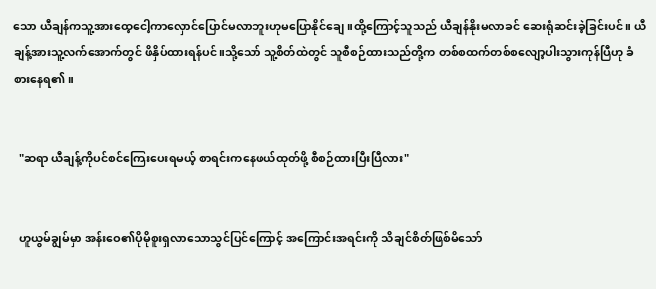သော ယီချန်ကသူ့အား‌ထေ့ငေါ့ကာလှောင်ပြောင်မလာဘူးဟုမပြောနိုင်ချေ။ထို့ကြောင့်သူသည် ယီချန်နိုးမလာခင် ဆေးရုံဆင်းခဲ့ခြင်းပင်။ ယီချန့်အားသူ့လက်အောက်တွင် ဖိနှိပ်ထားရန်ပင်။သို့သော် သူ့စိတ်ထဲတွင် သူစီစဉ်ထားသည်တို့က တစ်စထက်တစ်စလျော့ပါးသွားကုန်ပြီဟု ခံစားနေရ၏။


  "ဆရာ ယီချန့်ကိုပင်စင်ကြေးပေးရမယ့် စာရင်းကနေဖယ်ထုတ်ဖို့ စီစဉ်ထားပြီးပြီလား"


  ဟူယွမ်ချွမ်မှာ အန်းဝေ၏ပိုမိုစူးရှလာသောသွင်ပြင်ကြောင့် အကြောင်းအရင်းကို သိချင်စိတ်ဖြစ်မိသော်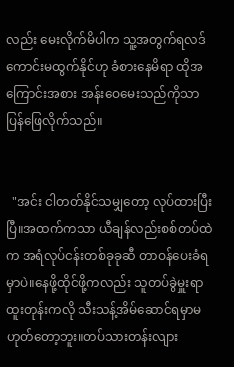လည်း မေးလိုက်မိပါက သူ့အတွက်ရလဒ်ကောင်းမထွက်နိုင်ဟု ခံစားနေမိရာ ထိုအကြောင်းအစား အန်းဝေမေးသည်ကိုသာ ပြန်ဖြေလိုက်သည်။


  "အင်း ငါတတ်နိုင်သမျှတော့ လုပ်ထားပြီးပြီ။အထက်ကသာ ယီချန်လည်းစစ်တပ်ထဲက အရံလုပ်ငန်းတစ်ခုခုဆီ တာဝန်ပေးခံရမှာပဲ။နေဖို့ထိုင်ဖို့ကလည်း သူတပ်ခွဲမှူးရာထူးတုန်းကလို သီးသန့်အိမ်ဆောင်ရမှာမဟုတ်တော့ဘူး။တပ်သားတန်းလျား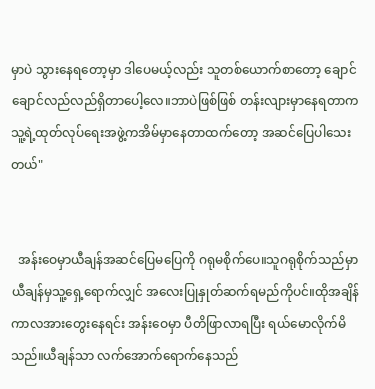မှာပဲ သွားနေရတော့မှာ ဒါပေမယ့်လည်း သူတစ်ယောက်စာတော့ ချောင်ချောင်လည်လည်ရှိတာပေါ့လေ။ဘာပဲဖြစ်ဖြစ် တန်းလျားမှာနေရတာက သူ့ရဲ့ထုတ်လုပ်ရေးအဖွဲ့ကအိမ်မှာနေတာထက်တော့ အဆင်ပြေပါသေးတယ်"


  အန်းဝေမှာယီချန်အဆင်ပြေမပြေကို ဂရုမစိုက်ပေ။သူဂရုစိုက်သည်မှာ ယီချန်မှသူ့ရှေ့ရောက်လျှင် အလေးပြုနှုတ်ဆက်ရမည်ကိုပင်။ထိုအချိန်ကာလအားတွေးနေရင်း အန်းဝေမှာ ပီတိဖြာလာရပြီး ရယ်မောလိုက်မိသည်။ယီချန်သာ လက်အောက်ရောက်နေသည်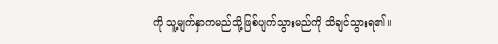ကို သူ့မျက်နှာကမည်သို့ဖြစ်ပျက်သွားမည်ကို သိချင်သွားရ၏။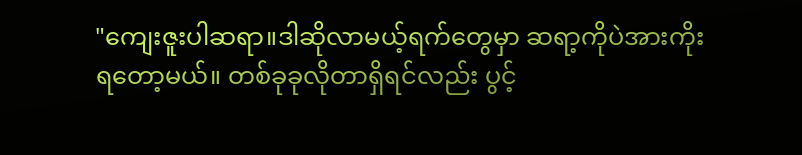"ကျေးဇူးပါဆရာ။ဒါဆိုလာမယ့်ရက်တွေမှာ ဆရာ့ကိုပဲအားကိုးရတော့မယ်။ တစ်ခုခုလိုတာရှိရင်လည်း ပွင့်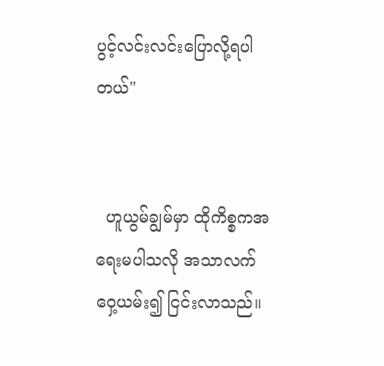ပွင့်လင်းလင်းပြောလို့ရပါတယ်"


  ဟူယွမ်ချွမ်မှာ ထိုကိစ္စကအရေးမပါသလို အသာလက်ဝှေ့ယမ်း၍ ငြင်းလာသည်။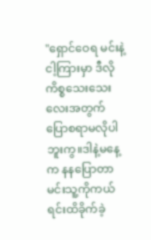"ရှောင်ဝေရ မင်းနဲ့ငါ့ကြားမှာ ဒီလိုကိစ္စသေးသေးလေးအတွက် ပြောစရာမလိုပါဘူးကွ။ဒါနဲ့မနေ့က နနပြောတာမင်းသူ့ကိုကယ်ရင်းထိခိုက်ခဲ့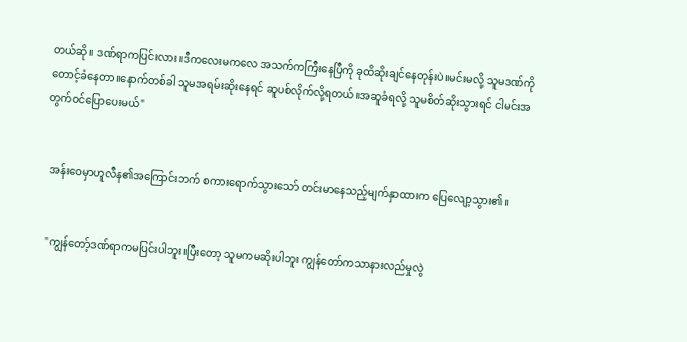တယ်ဆို။ ဒဏ်ရာကပြင်းလား။ဒီကလေးမကလေ အသက်ကကြီးနေပြီကို ခုထိဆိုးချင်နေတုန်းပဲ။မင်းမလို့ သူမဒဏ်ကိုတောင့်ခံနေတာ။နောက်တစ်ခါ သူမအရမ်းဆိုးနေရင် ဆူပစ်လိုက်လို့ရတယ်။အဆူခံရလို့ သူမစိတ်ဆိုးသွားရင် ငါမင်းအတွက်ဝင်ပြောပေးမယ်"


  အန်းဝေမှာဟူလီန၏အကြောင်းဘက် စကားရောက်သွားသော် တင်းမာနေသည့်မျက်နှာထားက ပြေလျော့သွား၏။


  "ကျွန်တော့်ဒဏ်ရာကမပြင်းပါဘူး။ပြီးတော့ သူမကမဆိုးပါဘူး ကျွန်တော်ကသာနားလည်မှုလွဲ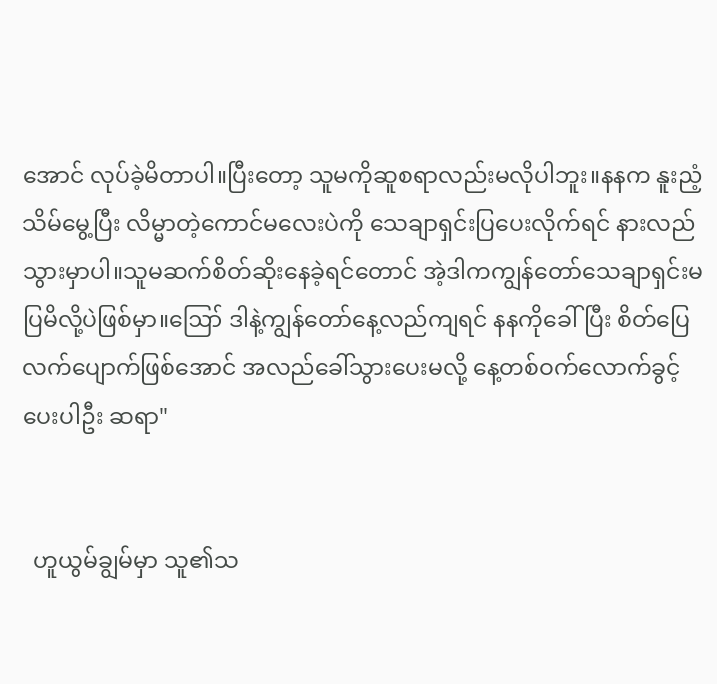အောင် လုပ်ခဲ့မိတာပါ။ပြီးတော့ သူမကိုဆူစရာလည်းမလိုပါဘူး။နနက နူးညံ့သိမ်မွေ့ပြီး လိမ္မာတဲ့ကောင်မလေးပဲကို သေချာရှင်းပြပေးလိုက်ရင် နားလည်သွားမှာပါ။သူမဆက်စိတ်ဆိုးနေခဲ့ရင်တောင် အဲ့ဒါကကျွန်တော်သေချာရှင်းမပြမိလို့ပဲဖြစ်မှာ။ဪ ဒါနဲ့ကျွန်တော်နေ့လည်ကျရင် နနကိုခေါ်ပြီး စိတ်ပြေလက်ပျောက်ဖြစ်အောင် အလည်ခေါ်သွားပေးမလို့ နေ့တစ်ဝက်လောက်ခွင့်ပေးပါဦး ဆရာ"


  ဟူယွမ်ချွမ်မှာ သူ၏သ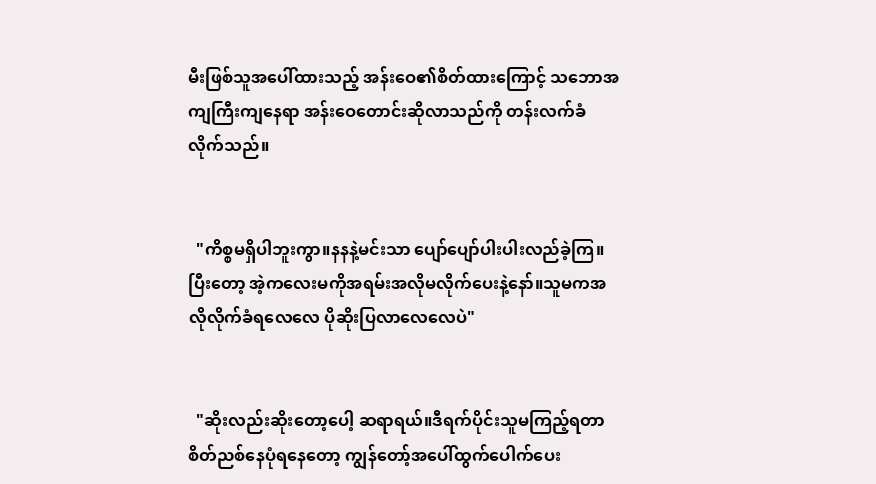မီးဖြစ်သူအပေါ်ထားသည့် အန်းဝေ၏စိတ်ထားကြောင့် သဘောအကျကြီးကျနေရာ အန်းဝေတောင်းဆိုလာသည်ကို တန်းလက်ခံလိုက်သည်။


  "ကိစ္စမရှိပါဘူးကွာ။နနနဲ့မင်းသာ ပျော်ပျော်ပါးပါးလည်ခဲ့ကြ။ပြီးတော့ အဲ့ကလေးမကိုအရမ်းအလိုမလိုက်ပေးနဲ့နော်။သူမကအလိုလိုက်ခံရလေလေ ပိုဆိုးပြလာလေလေပဲ"


  "ဆိုးလည်းဆိုးတော့ပေါ့ ‌ဆရာရယ်။ဒီရက်ပိုင်းသူမကြည့်ရတာ စိတ်ညစ်နေပုံရနေတော့ ကျွန်တော့်အပေါ်ထွက်ပေါက်ပေး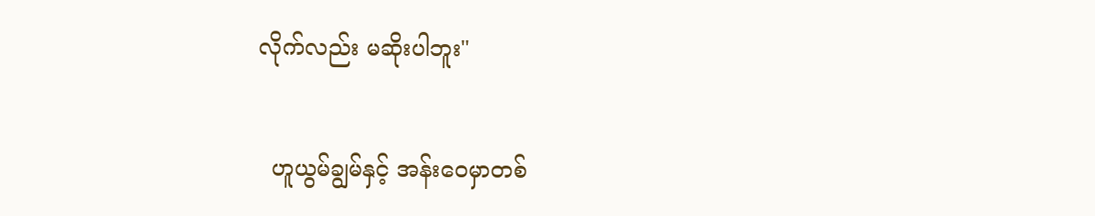လိုက်လည်း မဆိုးပါဘူး"


  ဟူယွမ်ချွမ်နှင့် အန်းဝေမှာ‌တစ်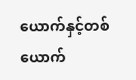ယောက်နှင့်တစ်ယောက်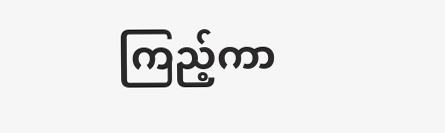ကြည့်ကာ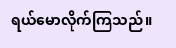ရယ်မောလိုက်ကြသည်။